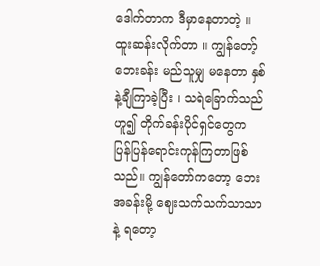ဒေါက်တာက ဒီမှာနေတာတဲ့ ။ ထူးဆန်းလိုက်တာ ။ ကျွန်တော့်ဘေးခန်း မည်သူမျှ မနေတာ နှစ်နဲ့ချီကြာခဲ့ပြီး ၊ သရဲခြောက်သည်ဟူ၍ တိုက်ခန်းပိုင်ရှင်တွေက ပြန်ပြန်ရောင်းကုန်ကြတာဖြစ်သည်။ ကျွန်တော်ကတော့ ဘေးအခန်းမို့ ဈေးသက်သက်သာသာနဲ့ ရတော့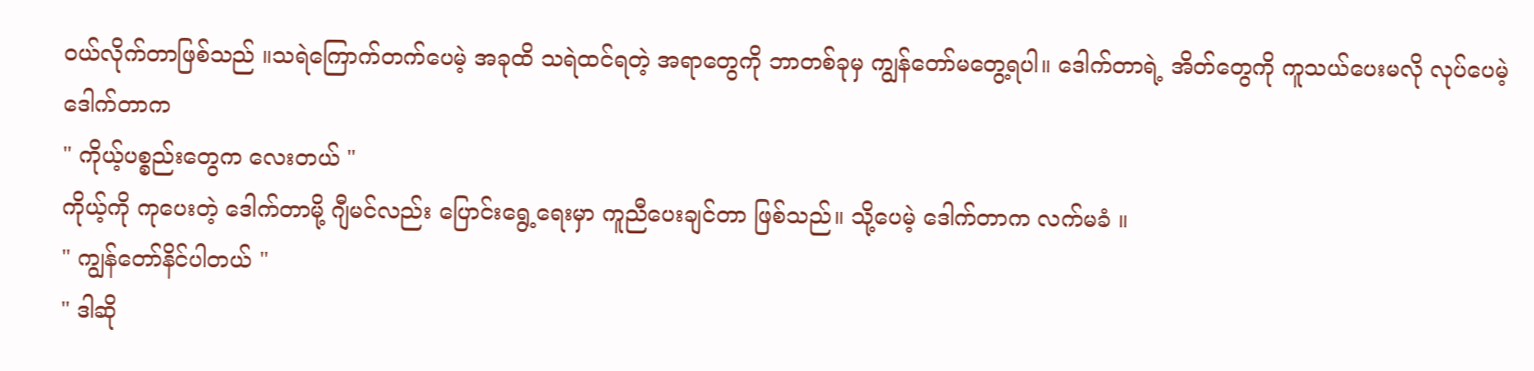၀ယ်လိုက်တာဖြစ်သည် ။သရဲကြောက်တက်ပေမဲ့ အခုထိ သရဲထင်ရတဲ့ အရာတွေကို ဘာတစ်ခုမှ ကျွန်တော်မတွေ့ရပါ။ ဒေါက်တာရဲ့ အိတ်တွေကို ကူသယ်ပေးမလို လုပ်ပေမဲ့ ဒေါက်တာက
" ကိုယ့်ပစ္စည်းတွေက လေးတယ် "
ကိုယ့်ကို ကုပေးတဲ့ ဒေါက်တာမို့ ဂျီမင်လည်း ပြောင်းရွေ့ရေးမှာ ကူညီပေးချင်တာ ဖြစ်သည်။ သို့ပေမဲ့ ဒေါက်တာက လက်မခံ ။
" ကျွန်တော်နိင်ပါတယ် "
" ဒါဆို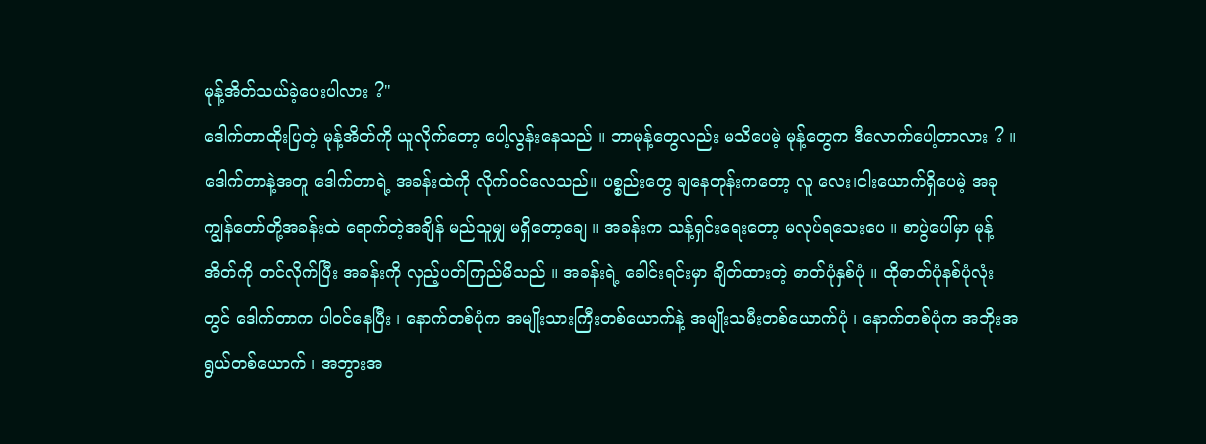မုန့်အိတ်သယ်ခဲ့ပေးပါလား ?"
ဒေါက်တာထိုးပြတဲ့ မုန့်အိတ်ကို ယူလိုက်တော့ ပေါ့လွန်းနေသည် ။ ဘာမုန့်တွေလည်း မသိပေမဲ့ မုန့်တွေက ဒီလောက်ပေါ့တာလား ? ။ ဒေါက်တာနဲ့အတူ ဒေါက်တာရဲ့ အခန်းထဲကို လိုက်၀င်လေသည်။ ပစ္စည်းတွေ ချနေတုန်းကတော့ လူ လေး၊ငါးယောက်ရှိပေမဲ့ အခု ကျွန်တော်တို့အခန်းထဲ ရောက်တဲ့အချိန် မည်သူမျှ မရှိတော့ချေ ။ အခန်းက သန့်ရှင်းရေးတော့ မလုပ်ရသေးပေ ။ စာပွဲပေါ်မှာ မုန့်အိတ်ကို တင်လိုက်ပြီး အခန်းကို လှည့်ပတ်ကြည်မိသည် ။ အခန်းရဲ့ ခေါင်းရင်းမှာ ချိတ်ထားတဲ့ ဓာတ်ပုံနှစ်ပုံ ။ ထိုဓာတ်ပုံနစ်ပုံလုံးတွင် ဒေါက်တာက ပါ၀င်နေပြီး ၊ နောက်တစ်ပုံက အမျိုးသားကြီးတစ်ယောက်နဲ့ အမျိုးသမီးတစ်ယောက်ပုံ ၊ နောက်တစ်ပုံက အဘိုးအရွယ်တစ်ယောက် ၊ အဘွားအ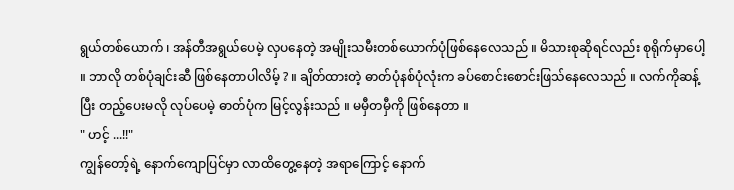ရွယ်တစ်ယောက် ၊ အန်တီအရွယ်ပေမဲ့ လှပနေတဲ့ အမျိုးသမီးတစ်ယောက်ပုံဖြစ်နေလေသည် ။ မိသားစုဆိုရင်လည်း စုရိုက်မှာပေါ့ ။ ဘာလို တစ်ပုံချင်းဆီ ဖြစ်နေတာပါလိမ့် ? ။ ချိတ်ထားတဲ့ ဓာတ်ပုံနစ်ပုံလုံးက ခပ်စောင်းစောင်းဖြသ်နေလေသည် ။ လက်ကိုဆန့်ပြီး တည့်ပေးမလို လုပ်ပေမဲ့ ဓာတ်ပုံက မြင့်လွန်းသည် ။ မမှီတမှီကို ဖြစ်နေတာ ။
" ဟင့် ...!!"
ကျွန်တော့်ရဲ့ နောက်ကျောပြင်မှာ လာထိတွေ့နေတဲ့ အရာကြောင့် နောက်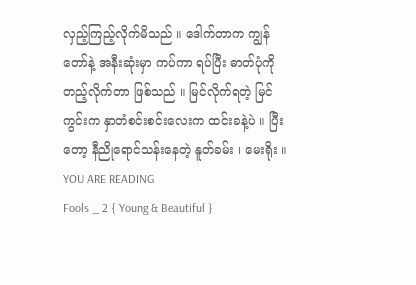လှည့်ကြည့်လိုက်မိသည် ။ ဒေါက်တာက ကျွန်တော်နဲ့ အနီးဆုံးမှာ ကပ်ကာ ရပ်ပြီး ဓာတ်ပုံကို တည့်လိုက်တာ ဖြစ်သည် ။ မြင်လိုက်ရတဲ့ မြင်ကွင်းက နှာတံစင်းစင်းလေးက ထင်းခနဲ့ပဲ ။ ပြီးတော့ နီညိုရောင်သန်းနေတဲ့ နူတ်ခမ်း ၊ မေးရိုး ။
YOU ARE READING
Fools _ 2 { Young & Beautiful }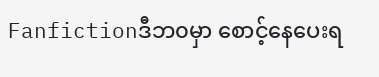Fanfictionဒီဘ၀မှာ စောင့်နေပေးရ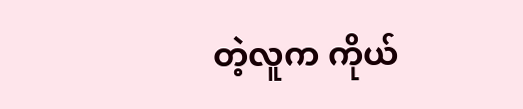တဲ့လူက ကိုယ်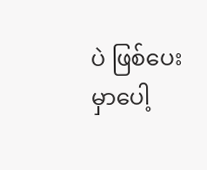ပဲ ဖြစ်ပေးမှာပေါ့